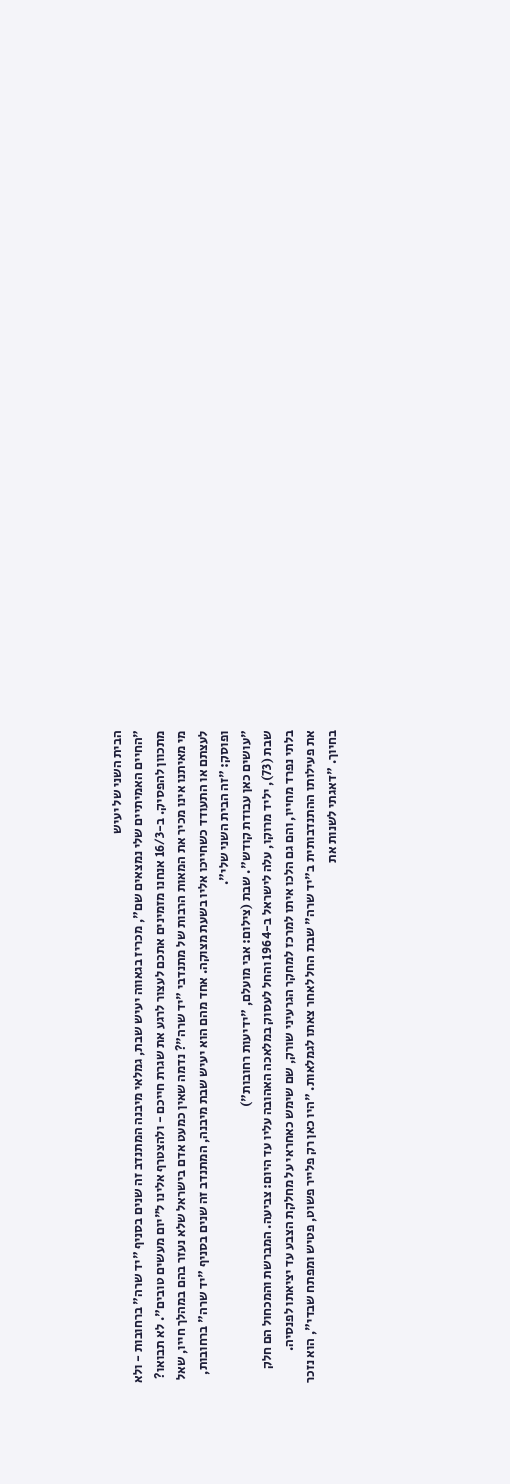הבית השני של יעיש
"החיים האמיתיים שלי נמצאים שם", מכריז בגאווה יעיש שבת, גמלאי מיבנה המתנדב זה שנים בסניף "יד שרה" ברחובות - ולא מתכוון להפסיק. ב-16/3 אנחנו מזמינים אתכם לעצור לרגע את שגרת חייכם - ולהצטרף אלינו ל"יום מעשים טובים". לא תבואו?
מי מאיתנו אינו מכיר את המאות הרבות של מתנדבי "יד שרה"? נדמה שאין כמעט אדם בישראל שלא נעזר בהם במהלך חייו, שאל לעצתם או התעודד כשחייכו אליו בשעת מצוקה. אחד מהם הוא יעיש שבת מיבנה, המתנדב זה שנים בסניף "יד שרה" ברחובות, ופוסק: "זה הבית השני שלי".
"עושים כאן עבודת קודש". שבת (צילום: אבי מועלם, "ידיעות רחובות")
שבת (73), יליד מרוקו, עלה לישראל ב-1964 והחל לעסוק במלאכה האהובה עליו עד היום: צביעה. המברשת והמכחול הם חלק בלתי נפרד מחייו, והם גם הלכו איתו למרכז למחקר הגרעיני שורק, שם שימש כאחראי על מחלקת הצבע עד יציאתו לפנסיה.
את פעילותו ההתנדבותית ב"יד שרה" שבת החל לאחר צאתו לגמלאות. "היו כאן רק פלייר פשוט, פטיש ומפתח שבדי", הוא נזכר בחיוך. "דאגתי לשנות את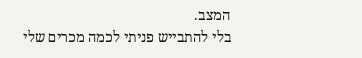המצב.
בלי להתבייש פניתי לכמה מכרים שלי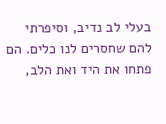בעלי לב נדיב, וסיפרתי להם שחסרים לנו כלים. הם פתחו את היד ואת הלב,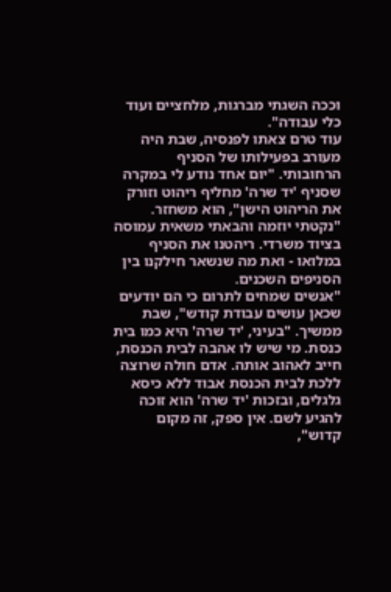וככה השגתי מברגות, מלחציים ועוד כלי עבודה".
עוד טרם צאתו לפנסיה, שבת היה מעורב בפעילותו של הסניף הרחובותי. "יום אחד נודע לי במקרה שסניף 'יד שרה' מחליף ריהוט וזורק את הריהוט הישן", הוא משחזר. "נקטתי יוזמה והבאתי משאית עמוסה בציוד משרדי. ריהטנו את הסניף במלואו - ואת מה שנשאר חילקנו בין הסניפים השכנים.
"אנשים שמחים לתרום כי הם יודעים שכאן עושים עבודת קודש", שבת ממשיך. "בעיני, 'יד שרה' היא כמו בית כנסת. מי שיש לו אהבה לבית הכנסת, חייב לאהוב אותה. אדם חולה שרוצה ללכת לבית הכנסת אבוד ללא כיסא גלגלים, ובזכות 'יד שרה' הוא זוכה להגיע לשם. אין ספק, זה מקום קדוש",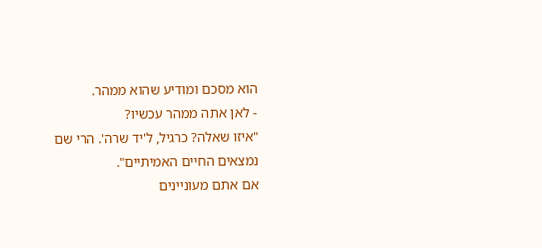הוא מסכם ומודיע שהוא ממהר.
- לאן אתה ממהר עכשיו?
"איזו שאלה? כרגיל, ל'יד שרה'. הרי שם נמצאים החיים האמיתיים".
אם אתם מעוניינים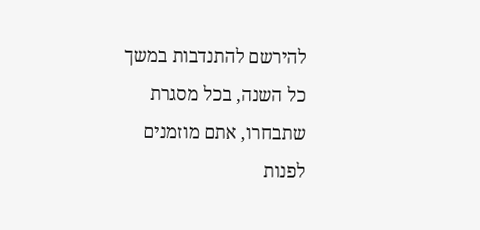להירשם להתנדבות במשך כל השנה, בכל מסגרת שתבחרו, אתם מוזמנים לפנות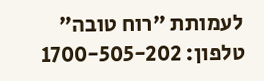לעמותת "רוח טובה"
טלפון: 1700-505-202